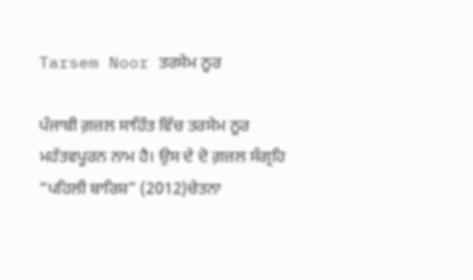Tarsem Noor ਤਰਸੇਮ ਨੂਰ

ਪੰਜਾਬੀ ਗ਼ਜ਼ਲ ਸਾਹਿੱਤ ਵਿੱਚ ਤਰਸੇਮ ਨੂਰ ਮਹੱਤਵਪੂਰਨ ਨਾਮ ਹੈ। ਉਸ ਦੇ ਦੋ ਗ਼ਜ਼ਲ ਸੰਗ੍ਰਹਿ “ਪਹਿਲੀ ਬਾਰਿਸ਼” (2012)ਚੇਤਨਾ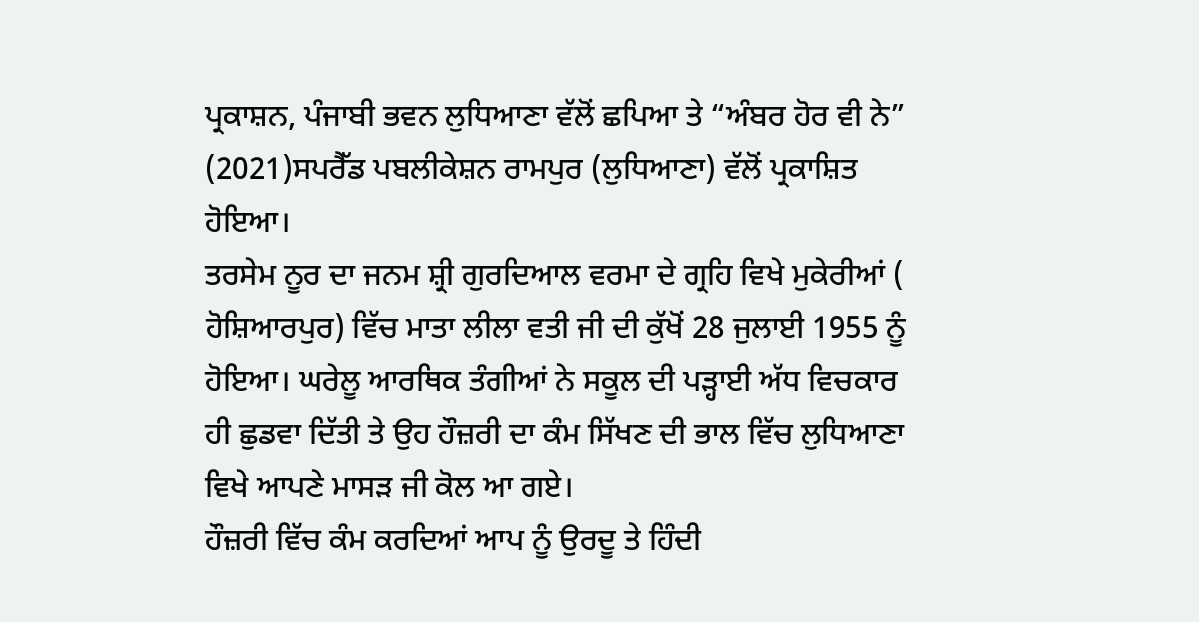ਪ੍ਰਕਾਸ਼ਨ, ਪੰਜਾਬੀ ਭਵਨ ਲੁਧਿਆਣਾ ਵੱਲੋਂ ਛਪਿਆ ਤੇ “ਅੰਬਰ ਹੋਰ ਵੀ ਨੇ” (2021)ਸਪਰੈੱਡ ਪਬਲੀਕੇਸ਼ਨ ਰਾਮਪੁਰ (ਲੁਧਿਆਣਾ) ਵੱਲੋਂ ਪ੍ਰਕਾਸ਼ਿਤ ਹੋਇਆ।
ਤਰਸੇਮ ਨੂਰ ਦਾ ਜਨਮ ਸ਼੍ਰੀ ਗੁਰਦਿਆਲ ਵਰਮਾ ਦੇ ਗ੍ਰਹਿ ਵਿਖੇ ਮੁਕੇਰੀਆਂ ( ਹੋਸ਼ਿਆਰਪੁਰ) ਵਿੱਚ ਮਾਤਾ ਲੀਲਾ ਵਤੀ ਜੀ ਦੀ ਕੁੱਖੋਂ 28 ਜੁਲਾਈ 1955 ਨੂੰ ਹੋਇਆ। ਘਰੇਲੂ ਆਰਥਿਕ ਤੰਗੀਆਂ ਨੇ ਸਕੂਲ ਦੀ ਪੜ੍ਹਾਈ ਅੱਧ ਵਿਚਕਾਰ ਹੀ ਛੁਡਵਾ ਦਿੱਤੀ ਤੇ ਉਹ ਹੌਜ਼ਰੀ ਦਾ ਕੰਮ ਸਿੱਖਣ ਦੀ ਭਾਲ ਵਿੱਚ ਲੁਧਿਆਣਾ ਵਿਖੇ ਆਪਣੇ ਮਾਸੜ ਜੀ ਕੋਲ ਆ ਗਏ।
ਹੌਜ਼ਰੀ ਵਿੱਚ ਕੰਮ ਕਰਦਿਆਂ ਆਪ ਨੂੰ ਉਰਦੂ ਤੇ ਹਿੰਦੀ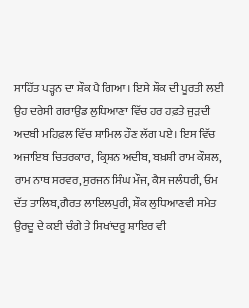ਸਾਹਿੱਤ ਪੜ੍ਹਨ ਦਾ ਸ਼ੌਕ ਪੈ ਗਿਆ। ਇਸੇ ਸ਼ੌਕ ਦੀ ਪੂਰਤੀ ਲਈ ਉਹ ਦਰੇਸੀ ਗਰਾਉਂਡ ਲੁਧਿਆਣਾ ਵਿੱਚ ਹਰ ਹਫ਼ਤੇ ਜੁੜਦੀ ਅਦਬੀ ਮਹਿਫ਼ਲ ਵਿੱਚ ਸ਼ਾਮਿਲ ਹੌਣ ਲੱਗ ਪਏ। ਇਸ ਵਿੱਚ ਅਜਾਇਬ ਚਿਤਰਕਾਰ, ਕ੍ਰਿਸ਼ਨ ਅਦੀਬ, ਬਖ਼ਸ਼ੀ ਰਾਮ ਕੌਸ਼ਲ, ਰਾਮ ਨਾਥ ਸਰਵਰ,ਸੁਰਜਨ ਸਿੰਘ ਮੌਜ, ਕੈਸ ਜਲੰਧਰੀ, ਓਮ ਦੱਤ ਤਾਲਿਬ,ਗੈਰਤ ਲਾਇਲਪੁਰੀ, ਸ਼ੌਕ ਲੁਧਿਆਣਵੀ ਸਮੇਤ ਉਰਦੂ ਦੇ ਕਈ ਚੰਗੇ ਤੇ ਸਿਖਾਂਦਰੂ ਸ਼ਾਇਰ ਵੀ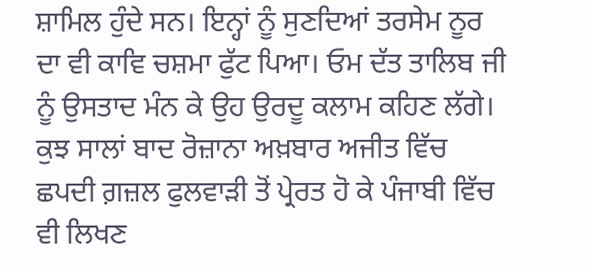ਸ਼ਾਮਿਲ ਹੁੰਦੇ ਸਨ। ਇਨ੍ਹਾਂ ਨੂੰ ਸੁਣਦਿਆਂ ਤਰਸੇਮ ਨੂਰ ਦਾ ਵੀ ਕਾਵਿ ਚਸ਼ਮਾ ਫੁੱਟ ਪਿਆ। ਓਮ ਦੱਤ ਤਾਲਿਬ ਜੀ ਨੂੰ ਉਸਤਾਦ ਮੰਨ ਕੇ ਉਹ ਉਰਦੂ ਕਲਾਮ ਕਹਿਣ ਲੱਗੇ।
ਕੁਝ ਸਾਲਾਂ ਬਾਦ ਰੋਜ਼ਾਨਾ ਅਖ਼ਬਾਰ ਅਜੀਤ ਵਿੱਚ ਛਪਦੀ ਗ਼ਜ਼ਲ ਫੁਲਵਾੜੀ ਤੋਂ ਪ੍ਰੇਰਤ ਹੋ ਕੇ ਪੰਜਾਬੀ ਵਿੱਚ ਵੀ ਲਿਖਣ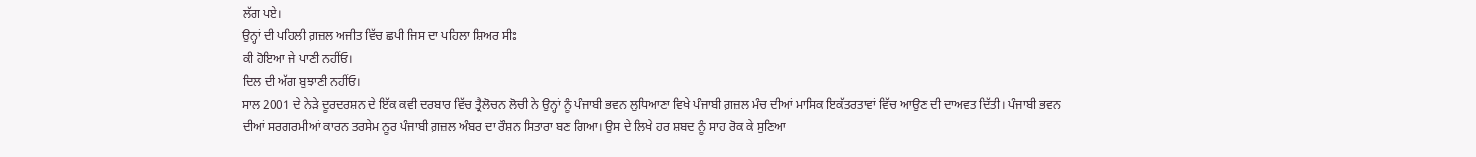ਲੱਗ ਪਏ।
ਉਨ੍ਹਾਂ ਦੀ ਪਹਿਲੀ ਗ਼ਜ਼ਲ ਅਜੀਤ ਵਿੱਚ ਛਪੀ ਜਿਸ ਦਾ ਪਹਿਲਾ ਸ਼ਿਅਰ ਸੀਃ
ਕੀ ਹੋਇਆ ਜੇ ਪਾਣੀ ਨਹੀਂਓ।
ਦਿਲ ਦੀ ਅੱਗ ਬੁਝਾਣੀ ਨਹੀਂਓ।
ਸਾਲ 2001 ਦੇ ਨੇੜੇ ਦੂਰਦਰਸ਼ਨ ਦੇ ਇੱਕ ਕਵੀ ਦਰਬਾਰ ਵਿੱਚ ਤ੍ਰੈਲੋਚਨ ਲੋਚੀ ਨੇ ਉਨ੍ਹਾਂ ਨੂੰ ਪੰਜਾਬੀ ਭਵਨ ਲੁਧਿਆਣਾ ਵਿਖੇ ਪੰਜਾਬੀ ਗ਼ਜ਼ਲ ਮੰਚ ਦੀਆਂ ਮਾਸਿਕ ਇਕੱਤਰਤਾਵਾਂ ਵਿੱਚ ਆਉਣ ਦੀ ਦਾਅਵਤ ਦਿੱਤੀ। ਪੰਜਾਬੀ ਭਵਨ ਦੀਆਂ ਸਰਗਰਮੀਆਂ ਕਾਰਨ ਤਰਸੇਮ ਨੂਰ ਪੰਜਾਬੀ ਗ਼ਜ਼ਲ ਅੰਬਰ ਦਾ ਰੌਸ਼ਨ ਸਿਤਾਰਾ ਬਣ ਗਿਆ। ਉਸ ਦੇ ਲਿਖੇ ਹਰ ਸ਼ਬਦ ਨੂੰ ਸਾਹ ਰੋਕ ਕੇ ਸੁਣਿਆ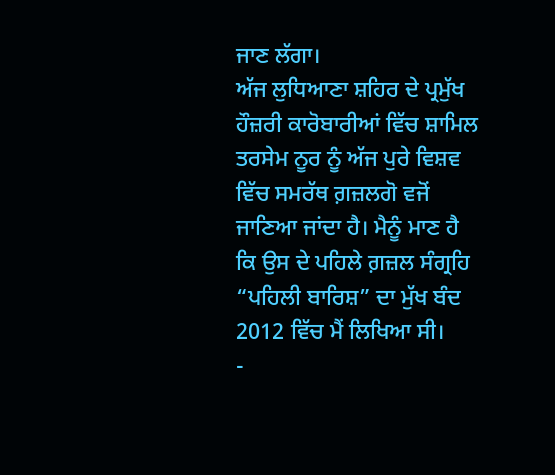ਜਾਣ ਲੱਗਾ।
ਅੱਜ ਲੁਧਿਆਣਾ ਸ਼ਹਿਰ ਦੇ ਪ੍ਰਮੁੱਖ ਹੌਜ਼ਰੀ ਕਾਰੋਬਾਰੀਆਂ ਵਿੱਚ ਸ਼ਾਮਿਲ ਤਰਸੇਮ ਨੂਰ ਨੂੰ ਅੱਜ ਪੁਰੇ ਵਿਸ਼ਵ ਵਿੱਚ ਸਮਰੱਥ ਗ਼ਜ਼ਲਗੋ ਵਜੋਂ ਜਾਣਿਆ ਜਾਂਦਾ ਹੈ। ਮੈਨੂੰ ਮਾਣ ਹੈ ਕਿ ਉਸ ਦੇ ਪਹਿਲੇ ਗ਼ਜ਼ਲ ਸੰਗ੍ਰਹਿ “ਪਹਿਲੀ ਬਾਰਿਸ਼” ਦਾ ਮੁੱਖ ਬੰਦ 2012 ਵਿੱਚ ਮੈਂ ਲਿਖਿਆ ਸੀ।
-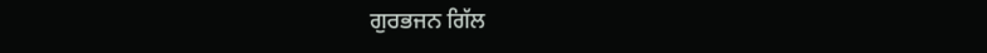ਗੁਰਭਜਨ ਗਿੱਲ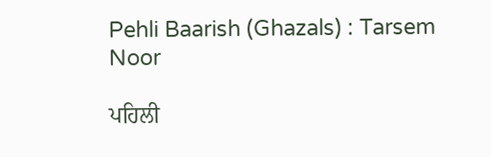Pehli Baarish (Ghazals) : Tarsem Noor

ਪਹਿਲੀ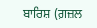ਬਾਰਿਸ਼ (ਗ਼ਜ਼ਲ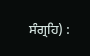ਸੰਗ੍ਰਹਿ) :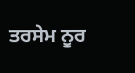ਤਰਸੇਮ ਨੂਰ